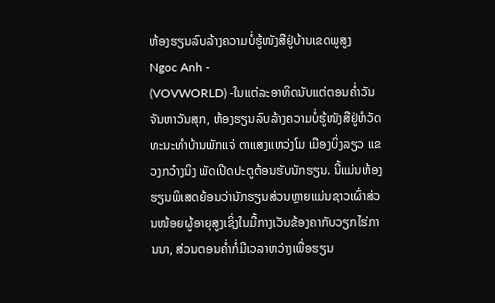ຫ້ອງຮຽນລົບລ້າງຄວາມບໍ່ຮູ້ໜັງສືຢູ່ບ້ານເຂດພູສູງ
Ngoc Anh -
(VOVWORLD) -ໃນແຕ່ລະອາທິດນັບແຕ່ຕອນຄ່ຳວັນຈັນຫາວັນສຸກ, ຫ້ອງຮຽນລົບລ້າງຄວາມບໍ່ຮູ້ໜັງສືຢູ່ຫໍວັດທະນະທຳບ້ານພັກແຈ່ ຕາແສງແຫວ່ງໂມ ເມືອງບິ່ງລຽວ ແຂວງກວ໋າງນິງ ພັດເປີດປະຕູຕ້ອນຮັບນັກຮຽນ. ນີ້ແມ່ນຫ້ອງຮຽນພິເສດຍ້ອນວ່ານັກຮຽນສ່ວນຫຼາຍແມ່ນຊາວເຜົ່າສ່ວນໜ້ອຍຜູ້ອາຍຸສູງເຊິ່ງໃນມື້ກາງເວັນຂ້ອງຄາກັບວຽກໄຮ່ການນາ, ສ່ວນຕອນຄ່ຳກໍ່ມີເວລາຫວ່າງເພື່ອຮຽນ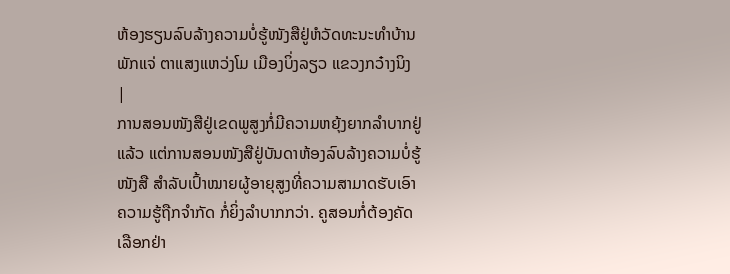ຫ້ອງຮຽນລົບລ້າງຄວາມບໍ່ຮູ້ໜັງສືຢູ່ຫໍວັດທະນະທຳບ້ານພັກແຈ່ ຕາແສງແຫວ່ງໂມ ເມືອງບິ່ງລຽວ ແຂວງກວ໋າງນິງ |
ການສອນໜັງສືຢູ່ເຂດພູສູງກໍ່ມີຄວາມຫຍຸ້ງຍາກລຳບາກຢູ່ແລ້ວ ແຕ່ການສອນໜັງສືຢູ່ບັນດາຫ້ອງລົບລ້າງຄວາມບໍ່ຮູ້ໜັງສື ສຳລັບເປົ້າໝາຍຜູ້ອາຍຸສູງທີ່ຄວາມສາມາດຮັບເອົາຄວາມຮູ້ຖືກຈຳກັດ ກໍ່ຍິ່ງລຳບາກກວ່າ. ຄູສອນກໍ່ຕ້ອງຄັດເລືອກຢ່າ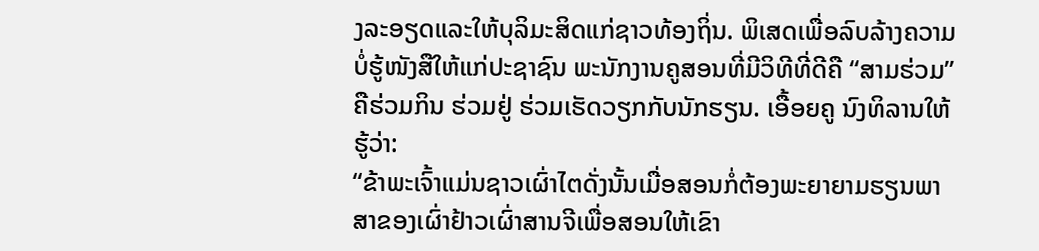ງລະອຽດແລະໃຫ້ບຸລິມະສິດແກ່ຊາວທ້ອງຖິ່ນ. ພິເສດເພື່ອລົບລ້າງຄວາມບໍ່ຮູ້ໜັງສືໃຫ້ແກ່ປະຊາຊົນ ພະນັກງານຄູສອນທີ່ມີວິທີທີ່ດີຄື “ສາມຮ່ວມ” ຄືຮ່ວມກິນ ຮ່ວມຢູ່ ຮ່ວມເຮັດວຽກກັບນັກຮຽນ. ເອື້ອຍຄູ ນົງທິລານໃຫ້ຮູ້ວ່າ:
“ຂ້າພະເຈົ້າແມ່ນຊາວເຜົ່າໄຕດັ່ງນັ້ນເມື່ອສອນກໍ່ຕ້ອງພະຍາຍາມຮຽນພາສາຂອງເຜົ່າຢ້າວເຜົ່າສານຈີເພື່ອສອນໃຫ້ເຂົາ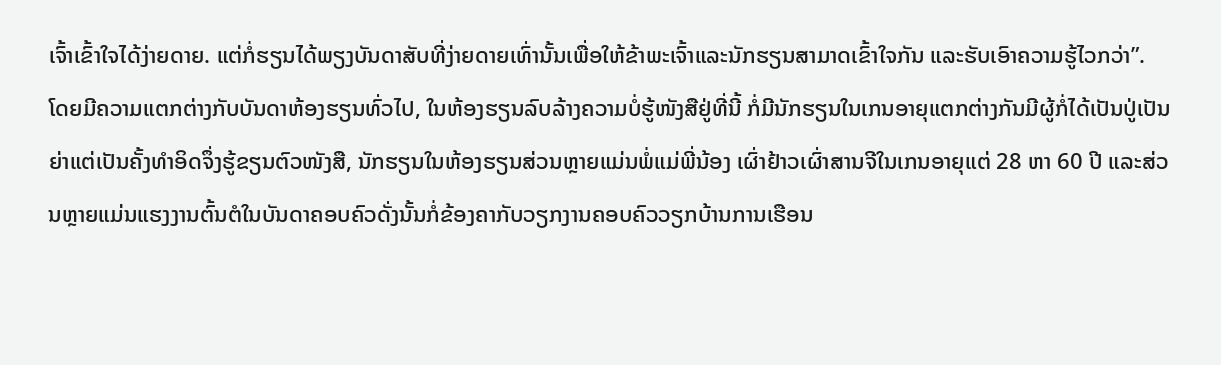ເຈົ້າເຂົ້າໃຈໄດ້ງ່າຍດາຍ. ແຕ່ກໍ່ຮຽນໄດ້ພຽງບັນດາສັບທີ່ງ່າຍດາຍເທົ່ານັ້ນເພື່ອໃຫ້ຂ້າພະເຈົ້າແລະນັກຮຽນສາມາດເຂົ້າໃຈກັນ ແລະຮັບເອົາຄວາມຮູ້ໄວກວ່າ”.
ໂດຍມີຄວາມແຕກຕ່າງກັບບັນດາຫ້ອງຮຽນທົ່ວໄປ, ໃນຫ້ອງຮຽນລົບລ້າງຄວາມບໍ່ຮູ້ໜັງສືຢູ່ທີ່ນີ້ ກໍ່ມີນັກຮຽນໃນເກນອາຍຸແຕກຕ່າງກັນມີຜູ້ກໍ່ໄດ້ເປັນປູ່ເປັນຍ່າແຕ່ເປັນຄັ້ງທຳອິດຈຶ່ງຮູ້ຂຽນຕົວໜັງສື, ນັກຮຽນໃນຫ້ອງຮຽນສ່ວນຫຼາຍແມ່ນພໍ່ແມ່ພີ່ນ້ອງ ເຜົ່າຢ້າວເຜົ່າສານຈີໃນເກນອາຍຸແຕ່ 28 ຫາ 60 ປີ ແລະສ່ວນຫຼາຍແມ່ນແຮງງານຕົ້ນຕໍໃນບັນດາຄອບຄົວດັ່ງນັ້ນກໍ່ຂ້ອງຄາກັບວຽກງານຄອບຄົວວຽກບ້ານການເຮືອນ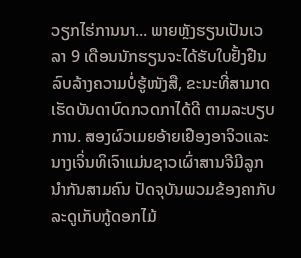ວຽກໄຮ່ການນາ... ພາຍຫຼັງຮຽນເປັນເວລາ 9 ເດືອນນັກຮຽນຈະໄດ້ຮັບໃບຢັ້ງຢືນລົບລ້າງຄວາມບໍ່ຮູ້ໜັງສື, ຂະນະທີ່ສາມາດເຮັດບັນດາບົດກວດກາໄດ້ດີ ຕາມລະບຽບການ. ສອງຜົວເມຍອ້າຍເຢືອງອາຈິວແລະນາງເຈິ່ນທິເຈົາແມ່ນຊາວເຜົ່າສານຈີມີລູກນຳກັນສາມຄົນ ປັດຈຸບັນພວມຂ້ອງຄາກັບລະດູເກັບກູ້ດອກໄມ້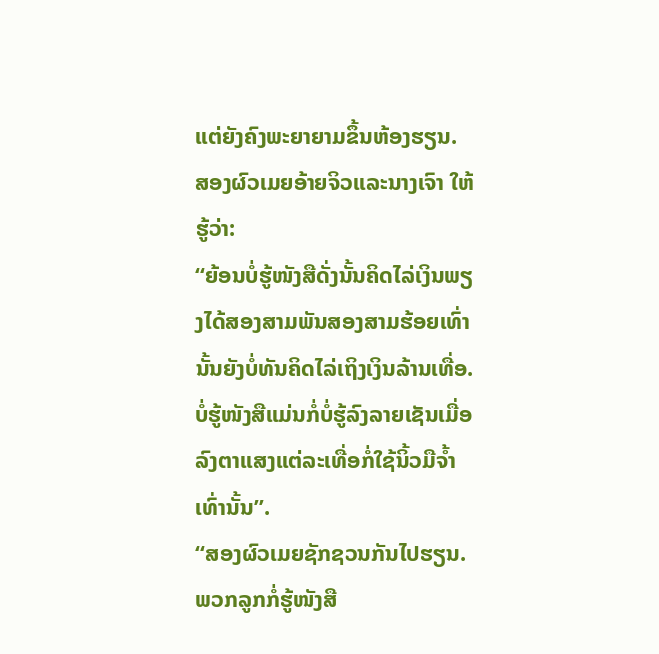ແຕ່ຍັງຄົງພະຍາຍາມຂຶ້ນຫ້ອງຮຽນ. ສອງຜົວເມຍອ້າຍຈິວແລະນາງເຈົາ ໃຫ້ຮູ້ວ່າ:
“ຍ້ອນບໍ່ຮູ້ໜັງສືດັ່ງນັ້ນຄິດໄລ່ເງິນພຽງໄດ້ສອງສາມພັນສອງສາມຮ້ອຍເທົ່ານັ້ນຍັງບໍ່ທັນຄິດໄລ່ເຖິງເງິນລ້ານເທື່ອ. ບໍ່ຮູ້ໜັງສືແມ່ນກໍ່ບໍ່ຮູ້ລົງລາຍເຊັນເມື່ອລົງຕາແສງແຕ່ລະເທື່ອກໍ່ໃຊ້ນິ້ວມືຈ້ຳເທົ່ານັ້ນ”.
“ສອງຜົວເມຍຊັກຊວນກັນໄປຮຽນ.ພວກລູກກໍ່ຮູ້ໜັງສື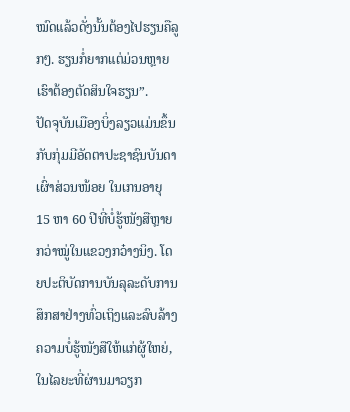ໝົດແລ້ວດັ່ງນັ້ນຕ້ອງໄປຮຽນຄືລູກໆ. ຮຽນກໍ່ຍາກແຕ່ມ່ວນຫຼາຍເຮົາຕ້ອງຕັດສິນໃຈຮຽນ”.
ປັດຈຸບັນເມືອງບິ່ງລຽວແມ່ນຂຶ້ນກັບກຸ່ມມີອັດຕາປະຊາຊົນບັນດາເຜົ່າສ່ວນໜ້ອຍ ໃນເກນອາຍຸ 15 ຫາ 60 ປີທີ່ບໍ່ຮູ້ໜັງສືຫຼາຍກວ່າໝູ່ໃນແຂວງກວ໋າງນິງ. ໂດຍປະຕິບັດການບັນລຸລະດັບການສຶກສາຢ່າງທົ່ວເຖິງແລະລົບລ້າງຄວາມບໍ່ຮູ້ໜັງສືໃຫ້ແກ່ຜູ້ໃຫຍ່, ໃນໄລຍະທີ່ຜ່ານມາວຽກ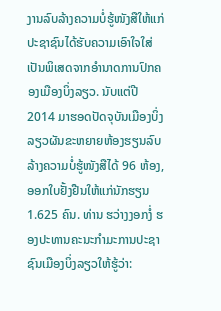ງານລົບລ້າງຄວາມບໍ່ຮູ້ໜັງສືໃຫ້ແກ່ປະຊາຊົນໄດ້ຮັບຄວາມເອົາໃຈໃສ່ເປັນພິເສດຈາກອຳນາດການປົກຄອງເມືອງບິ່ງລຽວ. ນັບແຕ່ປີ 2014 ມາຮອດປັດຈຸບັນເມືອງບິ່ງລຽວຜັນຂະຫຍາຍຫ້ອງຮຽນລົບລ້າງຄວາມບໍ່ຮູ້ໜັງສືໄດ້ 96 ຫ້ອງ,ອອກໃບຢັ້ງຢືນໃຫ້ແກ່ນັກຮຽນ 1.625 ຄົນ. ທ່ານ ຮວ່າງງອກງໍ່ ຮອງປະທານຄະນະກຳມະການປະຊາຊົນເມືອງບິ່ງລຽວໃຫ້ຮູ້ວ່າ: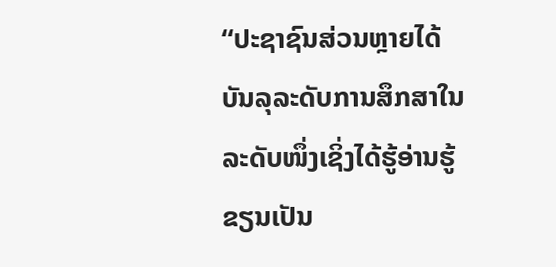“ປະຊາຊົນສ່ວນຫຼາຍໄດ້ບັນລຸລະດັບການສຶກສາໃນລະດັບໜຶ່ງເຊິ່ງໄດ້ຮູ້ອ່ານຮູ້ຂຽນເປັນ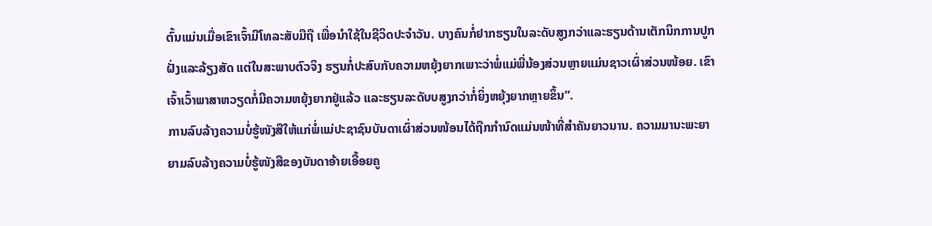ຕົ້ນແມ່ນເມື່ອເຂົາເຈົ້າມີໂທລະສັບມືຖື ເພື່ອນຳໃຊ້ໃນຊີວິດປະຈຳວັນ. ບາງຄົນກໍ່ຢາກຮຽນໃນລະດັບສູງກວ່າແລະຮຽນດ້ານເຕັກນິກການປູກຝັ່ງແລະລ້ຽງສັດ ແຕ່ໃນສະພາບຕົວຈິງ ຮຽນກໍ່ປະສົບກັບຄວາມຫຍຸ້ງຍາກເພາະວ່າພໍ່ແມ່ພີ່ນ້ອງສ່ວນຫຼາຍແມ່ນຊາວເຜົ່າສ່ວນໜ້ອຍ. ເຂົາເຈົ້າເວົ້າພາສາຫວຽດກໍ່ມີຄວາມຫຍຸ້ງຍາກຢູ່ແລ້ວ ແລະຮຽນລະດັບບສູງກວ່າກໍ່ຍິ່ງຫຍຸ້ງຍາກຫຼາຍຂຶ້ນ”.
ການລົບລ້າງຄວາມບໍ່ຮູ້ໜັງສືໃຫ້ແກ່ພໍ່ແມ່ປະຊາຊົນບັນດາເຜົ່າສ່ວນໜ້ອນໄດ້ຖືກກຳນົດແມ່ນໜ້າທີ່ສຳຄັນຍາວນານ. ຄວາມມານະພະຍາຍາມລົບລ້າງຄວາມບໍ່ຮູ້ໜັງສືຂອງບັນດາອ້າຍເອື້ອຍຄູ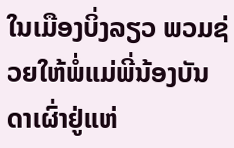ໃນເມືອງບິ່ງລຽວ ພວມຊ່ວຍໃຫ້ພໍ່ແມ່ພີ່ນ້ອງບັນດາເຜົ່າຢູ່ແຫ່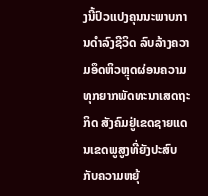ງນີ້ປົວແປງຄຸນນະພາບການດຳລົງຊີວິດ ລົບລ້າງຄວາມອຶດຫິວຫຼຸດຜ່ອນຄວາມທຸກຍາກພັດທະນາເສດຖະກິດ ສັງຄົມຢູ່ເຂດຊາຍແດນເຂດພູສູງທີ່ຍັງປະສົບກັບຄວາມຫຍຸ້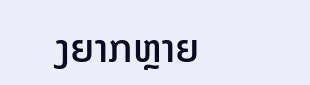ງຍາກຫຼາຍ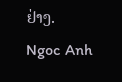ຢ່າງ.
Ngoc Anh